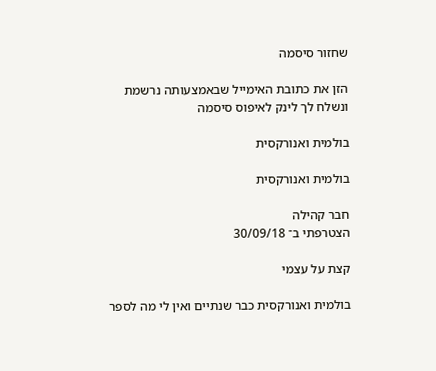שחזור סיסמה

הזן את כתובת האימייל שבאמצעותה נרשמת ונשלח לך לינק לאיפוס סיסמה

בולמית ואנורקסית

בולמית ואנורקסית

חבר קהילה
הצטרפתי ב־ 30/09/18

קצת על עצמי

בולמית ואנורקסית כבר שנתיים ואין לי מה לספר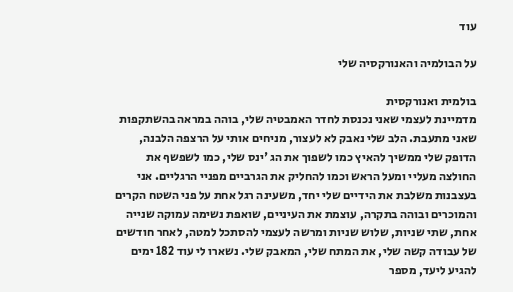עוד

על הבולמיה והאנורקסיה שלי

בולמית ואנורקסית
מדמיינת לעצמי שאני נכנסת לחדר האמבטיה שלי, בוהה במראה בהשתקפות שאני מתעבת. הלב שלי נאבק לא לעצור, מניחים אותי על הרצפה הלבנה, הדופק שלי ממשיך להאיץ כמו לשפוך את הג 'ינס שלי, כמו לשפשף את החולצה מעליי ומעל הראש וכמו להחליק את הגרביים מפניי הרגליים. אני בעצבנות משלבת את הידיים שלי יחד, משעינה רגל אחת על פני השטח הקרים והמוכרים ובוהה בתקרה, עוצמת את העיניים, שואפת נשימה עמוקה שנייה אחת, שתי שניות, שלוש שניות ומרשה לעצמי להסתכל למטה, לאחר חודשים של עבודה קשה שלי, את המתח שלי, המאבק שלי. נשארו לי עוד 182 ימים להגיע ליעד, מספר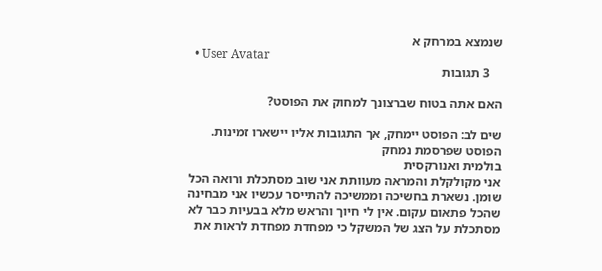שנמצא במרחק א
  • User Avatar
    3 תגובות

האם אתה בטוח שברצונך למחוק את הפוסט?

שים לב: הפוסט יימחק, אך התגובות אליו יישארו זמינות.
הפוסט שפרסמת נמחק
בולמית ואנורקסית
אני מקולקלת והמראה מעוותת אני שוב מסתכלת ורואה הכל שומן. נשארת בחשיכה וממשיכה להתייסר עכשיו אני מבחינה שהכל פתאום עקום. אין לי חיוך והראש מלא בבעיות כבר לא מסתכלת על הצג של המשקל כי מפחדת מפחדת לראות את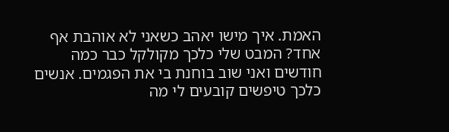האמת. איך מישו יאהב כשאני לא אוהבת אף אחד? המבט שלי כלכך מקולקל כבר כמה חודשים ואני שוב בוחנת בי את הפגמים. אנשים כלכך טיפשים קובעים לי מה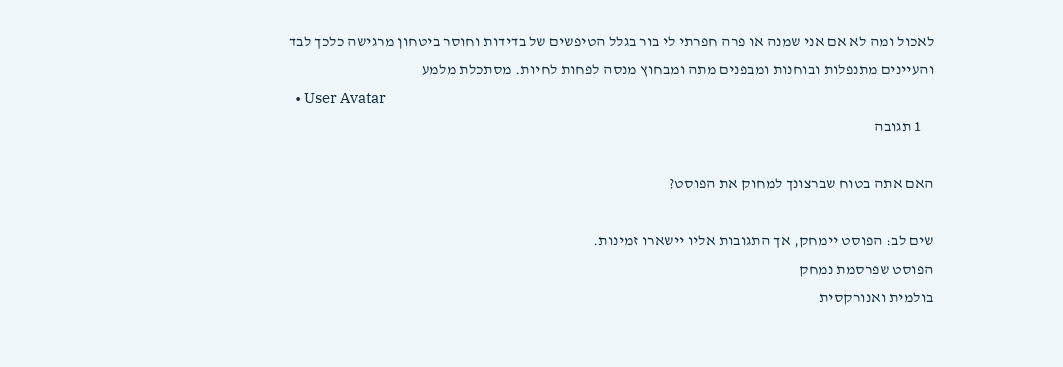לאכול ומה לא אם אני שמנה או פרה חפרתי לי בור בגלל הטיפשים של בדידות וחוסר ביטחון מרגישה כלכך לבד והעיינים מתנפלות ובוחנות ומבפנים מתה ומבחוץ מנסה לפחות לחיות. מסתכלת מלמע
  • User Avatar
    1 תגובה

האם אתה בטוח שברצונך למחוק את הפוסט?

שים לב: הפוסט יימחק, אך התגובות אליו יישארו זמינות.
הפוסט שפרסמת נמחק
בולמית ואנורקסית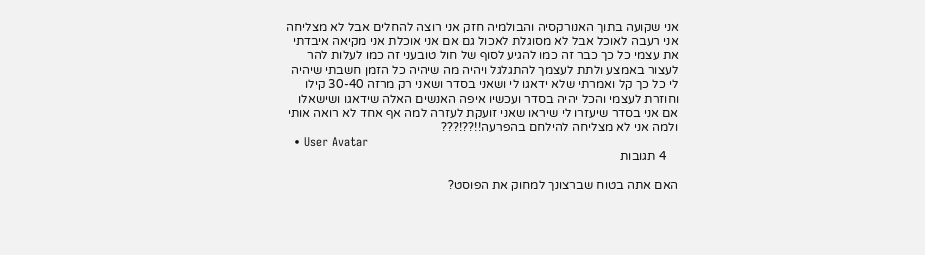אני שקועה בתוך האנורקסיה והבולמיה חזק אני רוצה להחלים אבל לא מצליחה אני רעבה לאוכל אבל לא מסוגלת לאכול גם אם אני אוכלת אני מקיאה איבדתי את עצמי כל כך כבר זה כמו להגיע לסוף של חול טובעני זה כמו לעלות להר לעצור באמצע ולתת לעצמך להתגלגל ויהיה מה שיהיה כל הזמן חשבתי שיהיה לי כל כך קל ואמרתי שלא ידאגו לי ושאני בסדר ושאני רק מרזה 30-40 קילו וחוזרת לעצמי והכל יהיה בסדר ועכשיו איפה האנשים האלה שידאגו ושישאלו אם אני בסדר שיעזרו לי שיראו שאני זועקת לעזרה למה אף אחד לא רואה אותי ולמה אני לא מצליחה להילחם בהפרעה!!??!???
  • User Avatar
    4 תגובות

האם אתה בטוח שברצונך למחוק את הפוסט?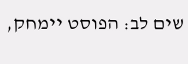שים לב: הפוסט יימחק,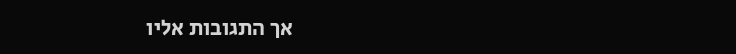אך התגובות אליו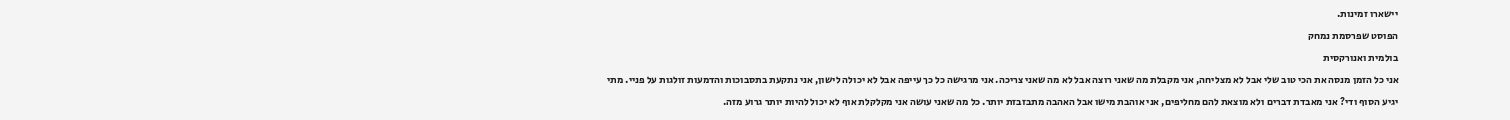יישארו זמינות.
הפוסט שפרסמת נמחק
בולמית ואנורקסית
אני כל הזמן מנסה את הכי טוב שלי אבל לא מצליחה, אני מקבלת מה שאני רוצה אבל לא מה שאני צריכה. אני מרגישה כל כך עייפה אבל לא יכולה לישון, אני נתקעת בתסבוכות והדמעות זולגות על פניי. מתי יגיע הסוף ודי? אני מאבדת דברים ולא מוצאת להם מחליפים, אני אוהבת מישו אבל האהבה מתבזבזת יותר. כל מה שאני עושה אני מקלקלת אוף לא יכול להיות יותר גרוע מזה.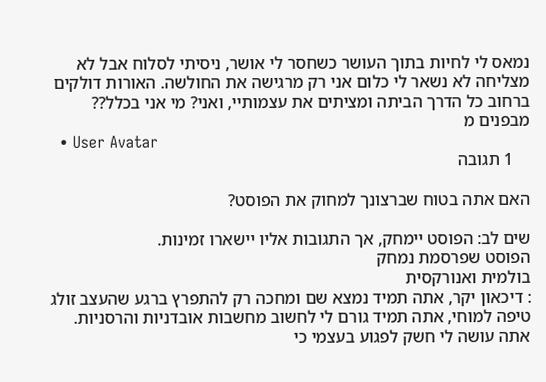נמאס לי לחיות בתוך העושר כשחסר לי אושר, ניסיתי לסלוח אבל לא מצליחה לא נשאר לי כלום אני רק מרגישה את החולשה. האורות דולקים ברחוב כל הדרך הביתה ומציתים את עצמותיי, ואני? מי אני בכלל?? מבפנים מ
  • User Avatar
    1 תגובה

האם אתה בטוח שברצונך למחוק את הפוסט?

שים לב: הפוסט יימחק, אך התגובות אליו יישארו זמינות.
הפוסט שפרסמת נמחק
בולמית ואנורקסית
: דיכאון יקר, אתה תמיד נמצא שם ומחכה רק להתפרץ ברגע שהעצב זולג טיפה למוחי, אתה תמיד גורם לי לחשוב מחשבות אובדניות והרסניות. אתה עושה לי חשק לפגוע בעצמי כי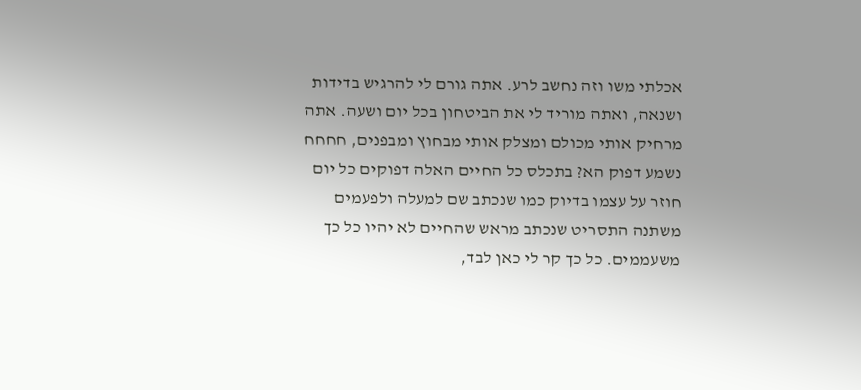אכלתי משו וזה נחשב לרע. אתה גורם לי להרגיש בדידות ושנאה, ואתה מוריד לי את הביטחון בכל יום ושעה. אתה מרחיק אותי מכולם ומצלק אותי מבחוץ ומבפנים, חחחח נשמע דפוק הא? בתכלס כל החיים האלה דפוקים כל יום חוזר על עצמו בדיוק כמו שנכתב שם למעלה ולפעמים משתנה התסריט שנכתב מראש שהחיים לא יהיו כל כך משעממים. כל כך קר לי כאן לבד,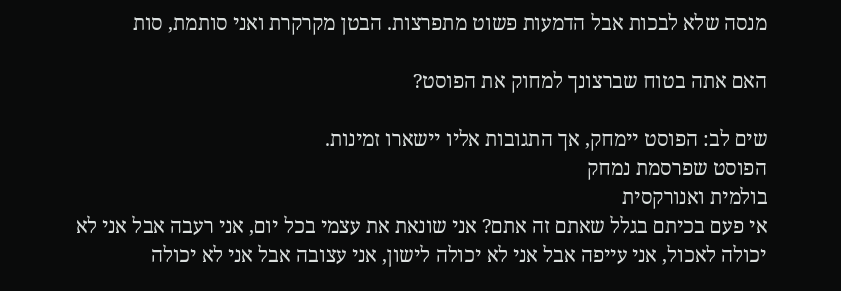מנסה שלא לבכות אבל הדמעות פשוט מתפרצות. הבטן מקרקרת ואני סותמת, סות

האם אתה בטוח שברצונך למחוק את הפוסט?

שים לב: הפוסט יימחק, אך התגובות אליו יישארו זמינות.
הפוסט שפרסמת נמחק
בולמית ואנורקסית
אי פעם בכיתם בגלל שאתם זה אתם? אני שונאת את עצמי בכל יום, אני רעבה אבל אני לא יכולה לאכול, אני עייפה אבל אני לא יכולה לישון, אני עצובה אבל אני לא יכולה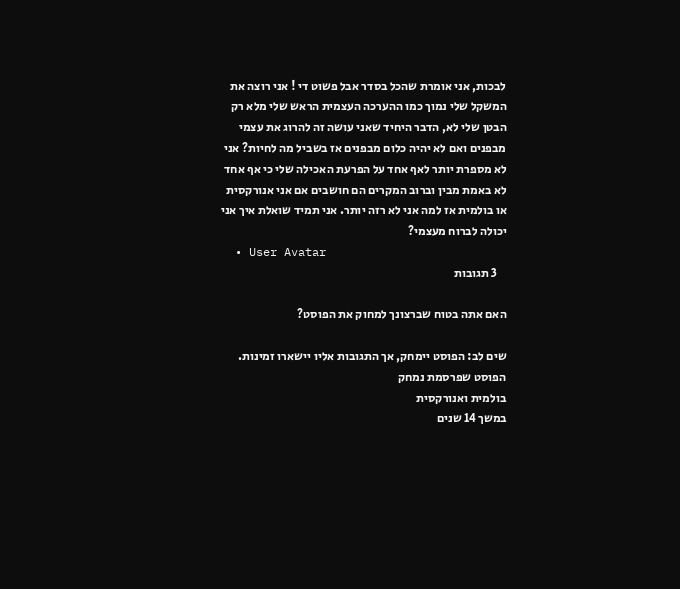לבכות, אני אומרת שהכל בסדר אבל פשוט די ! אני רוצה את המשקל שלי נמוך כמו ההערכה העצמית הראש שלי מלא רק הבטן שלי לא, הדבר היחיד שאני עושה זה להרוג את עצמי מבפנים ואם לא יהיה כלום מבפנים אז בשביל מה לחיות? אני לא מספרת יותר לאף אחד על הפרעת האכילה שלי כי אף אחד לא באמת מבין וברוב המקרים הם חושבים אם אני אנורקסית או בולמית אז למה אני לא רזה יותר. אני תמיד שואלת איך אני יכולה לברוח מעצמי?
  • User Avatar
    3 תגובות

האם אתה בטוח שברצונך למחוק את הפוסט?

שים לב: הפוסט יימחק, אך התגובות אליו יישארו זמינות.
הפוסט שפרסמת נמחק
בולמית ואנורקסית
במשך 14 שנים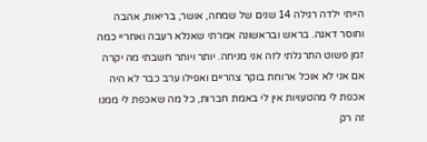הייתי ילדה רגילה 14 שנים של שמחה, אושר, בריאות, אהבה וחוסר דאגה. בראש ובראשונה אמרתי שאנלא רעבה ואחריי כמה זמן פשוט התרגלתי לזה אני מניחה. יותר ויותר חשבתי מה יקרה אם אני לא אוכל ארוחת בוקר צהריים ואפילו ערב כבר לא היה אכפת לי מהטעויות אין לי באמת חברות, כל מה שאכפת לי ממנו זה רק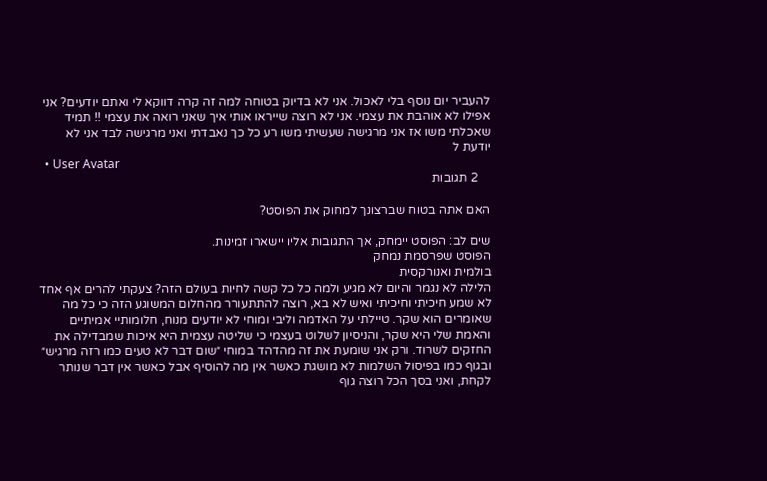להעביר יום נוסף בלי לאכול. אני לא בדיוק בטוחה למה זה קרה דווקא לי ואתם יודעים? אני אפילו לא אוהבת את עצמי. אני לא רוצה שייראו אותי איך שאני רואה את עצמי !! תמיד שאכלתי משו אז אני מרגישה שעשיתי משו רע כל כך נאבדתי ואני מרגישה לבד אני לא יודעת ל
  • User Avatar
    2 תגובות

האם אתה בטוח שברצונך למחוק את הפוסט?

שים לב: הפוסט יימחק, אך התגובות אליו יישארו זמינות.
הפוסט שפרסמת נמחק
בולמית ואנורקסית
הלילה לא נגמר והיום לא מגיע ולמה כל כל קשה לחיות בעולם הזה? צעקתי להרים אף אחד לא שמע חיכיתי וחיכיתי ואיש לא בא, רוצה להתתעורר מהחלום המשוגע הזה כי כל מה שאומרים הוא שקר. טיילתי על האדמה וליבי ומוחי לא יודעים מנוח, חלומותיי אמיתיים והאמת שלי היא שקר, והניסיון לשלוט בעצמי כי שליטה עצמית היא איכות שמבדילה את החזקים לשרוד. ורק אני שומעת את זה מהדהד במוחי ״שום דבר לא טעים כמו רזה מרגיש״ ובגוף כמו בפיסול השלמות לא מושגת כאשר אין מה להוסיף אבל כאשר אין דבר שנותר לקחת, ואני בסך הכל רוצה גוף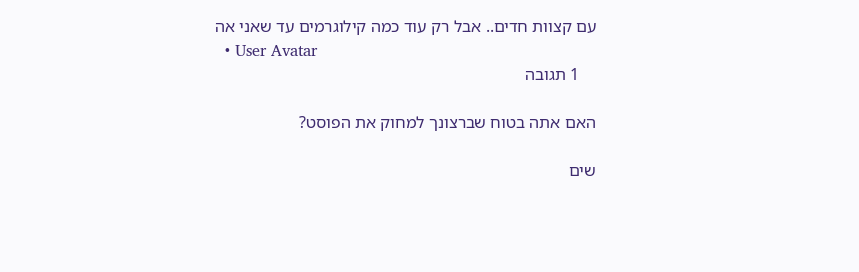עם קצוות חדים.. אבל רק עוד כמה קילוגרמים עד שאני אה
  • User Avatar
    1 תגובה

האם אתה בטוח שברצונך למחוק את הפוסט?

שים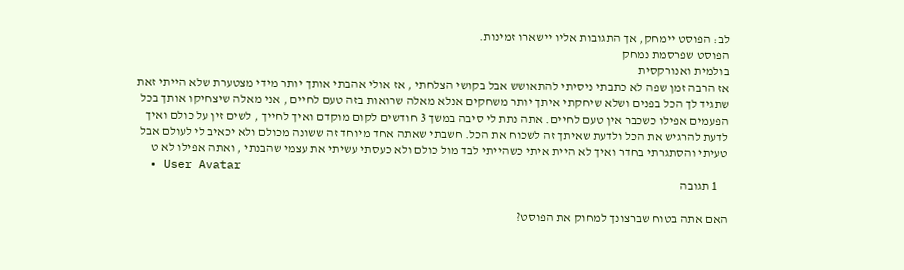לב: הפוסט יימחק, אך התגובות אליו יישארו זמינות.
הפוסט שפרסמת נמחק
בולמית ואנורקסית
אז הרבה זמן שפה לא כתבתי ניסיתי להתאושש אבל בקושי הצלחתי , אז אולי אהבתי אותך יותר מידי מצטערת שלא הייתי זאת שתגיד לך הכל בפנים ושלא שיחקתי איתך יותר משחקים אנלא מאלה שרואות בזה טעם לחיים , אני מאלה שיצחיקו אותך בכל הפעמים אפילו כשכבר אין טעם לחיים. אתה נתת לי סיבה במשך 3 חודשים לקום מוקדם ואיך לחייך , לשים זין על כולם ואיך לדעת להרגיש את הכל ולדעת שאיתך זה לשכוח את הכל. חשבתי שאתה אחד מיוחד זה ששונה מכולם ולא יכאיב לי לעולם אבל טעיתי והסתגרתי בחדר ואיך לא היית איתי כשהייתי לבד מול כולם ולא כעסתי עשיתי את עצמי שהבנתי , ואתה אפילו לא ט
  • User Avatar
    1 תגובה

האם אתה בטוח שברצונך למחוק את הפוסט?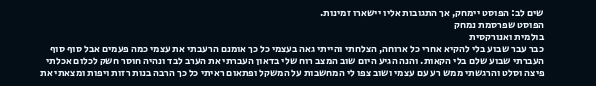שים לב: הפוסט יימחק, אך התגובות אליו יישארו זמינות.
הפוסט שפרסמת נמחק
בולמית ואנורקסית
כבר עבר שבוע בלי להקיא אחרי כל ארוחה, הצלחתי והייתי גאה בעצמי כל כך אומנם הרעבתי את עצמי כמה פעמים אבל סוף סוף העברתי שבוע שלם בלי הקאות. והנה הגיע היום שוב המצב רוח שלי בדאון העברתי את הערב לבד ונהיה חוסר חשק לכלום אכלתי פיצה וסלט והרגשתי ממש רע עם עצמי ושוב צפו לי המחשבות על המשקל ופתאום ראיתי כל כך הרבה בנות רזות ויפות ומצאתי את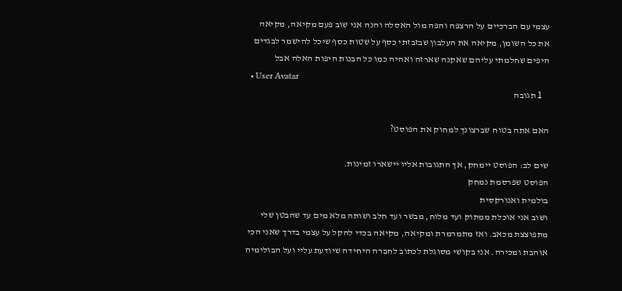עצמי עם הברכיים על הרצפה והפה מול האסלה והנה אני שוב פעם מקיאה, מקיאה את כל השומן, מקיאה את העלבון שבזבזתי כסף על שטות כסף שיכל להישמר לבגדים היפים שחלמתי עליהם שאקנה שארזה ואהיה כמו כל הבנות היפות האלה אבל
  • User Avatar
    1 תגובה

האם אתה בטוח שברצונך למחוק את הפוסט?

שים לב: הפוסט יימחק, אך התגובות אליו יישארו זמינות.
הפוסט שפרסמת נמחק
בולמית ואנורקסית
ושוב אני אוכלת ממתוק ועד מלוח, מבשר ועד חלב ושותה מלא מים עד שהבטן שלי מתפוצצת מכאב. ואז מתמרמרת ומקיאה, מקיאה בכדי להקל על עצמי בדרך שאני הכי אוהבת ומכירה. אני בקושי מסוגלת לכתוב לחברה היחידה שיודעת עליי ועל הבולימיה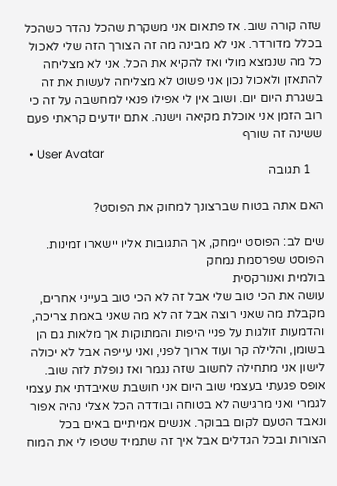שזה קורה שוב. אז פתאום אני משקרת שהכל נהדר כשהכל בכלל מדורדר. אני לא מבינה מה זה הצורך הזה שלי לאכול כל מה שנמצא מולי ואז להקיא את הכל. אני לא מצליחה להתאזן ולאכול נכון אני פשוט לא מצליחה לעשות את זה בשגרת היום יום. ושוב אין לי אפילו פנאי למחשבה על זה כי רוב הזמן אני אוכלת מקיאה וישנה. אתם יודעים קראתי פעם ששינה זה שורף
  • User Avatar
    1 תגובה

האם אתה בטוח שברצונך למחוק את הפוסט?

שים לב: הפוסט יימחק, אך התגובות אליו יישארו זמינות.
הפוסט שפרסמת נמחק
בולמית ואנורקסית
עושה את הכי טוב שלי אבל זה לא הכי טוב בעייני אחרים, מקבלת מה שאני רוצה אבל זה לא מה שאני באמת צריכה, והדמעות זולגות על פניי היפות והמתוקות אך מלאות גם הן בשומן, והלילה קר ועוד ארוך לפני, ואני עייפה אבל לא יכולה לישון אני מתחילה לחשוב שזה נגמר ואז נופלת לזה שוב. אופס פגעתי בעצמי שוב היום אני חושבת שאיבדתי את עצמי לגמרי ואני מרגישה לא בטוחה ובודדה הכל אצלי נהיה אפור ונאבד הטעם לקום בבוקר. אנשים אמיתיים באים בכל הצורות ובכל הגדלים אבל איך זה שתמיד שטפו לי את המוח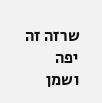שרזה זה יפה ושמן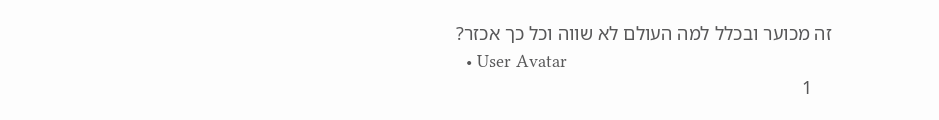זה מכוער ובכלל למה העולם לא שווה וכל כך אכזר?
  • User Avatar
    1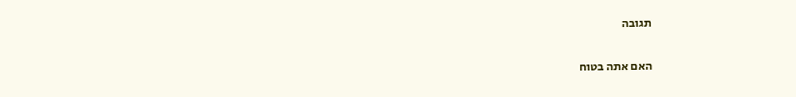תגובה

האם אתה בטוח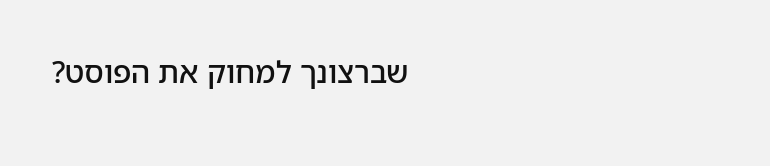שברצונך למחוק את הפוסט?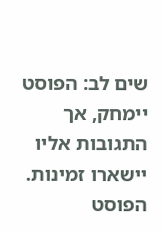שים לב: הפוסט יימחק, אך התגובות אליו יישארו זמינות.
הפוסט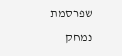שפרסמת נמחק